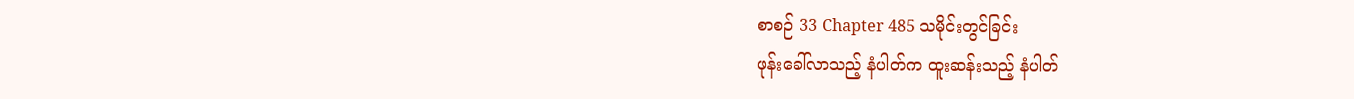စာစဉ် 33 Chapter 485 သမိုင်းတွင်ခြင်း
ဖုန်းခေါ်လာသည့် နံပါတ်က ထူးဆန်းသည့် နံပါတ်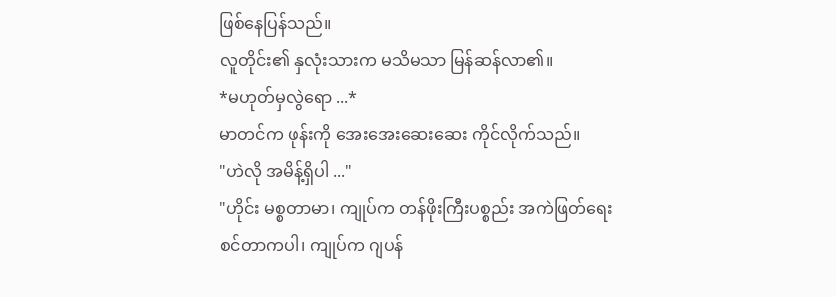ဖြစ်နေပြန်သည်။
လူတိုင်း၏ နှလုံးသားက မသိမသာ မြန်ဆန်လာ၏။
*မဟုတ်မှလွဲရော ...*
မာတင်က ဖုန်းကို အေးအေးဆေးဆေး ကိုင်လိုက်သည်။
"ဟဲလို အမိန့်ရှိပါ ..."
"ဟိုင်း မစ္စတာမာ၊ ကျုပ်က တန်ဖိုးကြီးပစ္စည်း အကဲဖြတ်ရေးစင်တာကပါ၊ ကျုပ်က ဂျပန်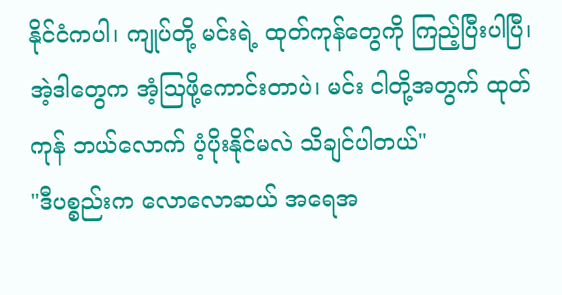နိုင်ငံကပါ၊ ကျုပ်တို့ မင်းရဲ့ ထုတ်ကုန်တွေကို ကြည့်ပြီးပါပြီ၊ အဲ့ဒါတွေက အံ့ဩဖို့ကောင်းတာပဲ၊ မင်း ငါတို့အတွက် ထုတ်ကုန် ဘယ်လောက် ပံ့ပိုးနိုင်မလဲ သိချင်ပါတယ်"
"ဒီပစ္စည်းက လောလောဆယ် အရေအ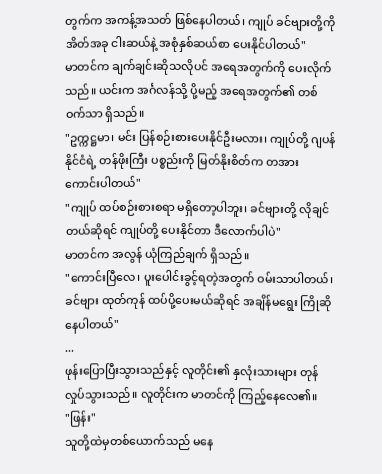တွက်က အကန့်အသတ် ဖြစ်နေပါတယ်၊ ကျုပ် ခင်ဗျားတို့ကို အိတ်အခု ငါးဆယ်နဲ့ အစုံနှစ်ဆယ်စာ ပေးနိုင်ပါတယ်"
မာတင်က ချက်ချင်းဆိုသလိုပင် အရေအတွက်ကို ပေးလိုက်သည်။ ယင်းက အင်္ဂလန်သို့ ပို့မည့် အရေအတွက်၏ တစ်ဝက်သာ ရှိသည်။
"ဥက္ကဋ္ဌမာ၊ မင်း ပြန်စဉ်းစားပေးနိုင်ဦးမလား၊ ကျုပ်တို့ ဂျပန်နိုင်ငံရဲ့ တန်ဖိုးကြီး ပစ္စည်းကို မြတ်နိုးစိတ်က တအား ကောင်းပါတယ်"
"ကျုပ် ထပ်စဉ်းစားစရာ မရှိတော့ပါဘူး၊ ခင်ဗျားတို့ လိုချင်တယ်ဆိုရင် ကျုပ်တို့ ပေးနိုင်တာ ဒီလောက်ပါပဲ"
မာတင်က အလွန် ယုံကြည်ချက် ရှိသည်။
"ကောင်းပြီလေ၊ ပူးပေါင်းခွင့်ရတဲ့အတွက် ဝမ်းသာပါတယ်၊ ခင်ဗျား ထုတ်ကုန် ထပ်ပို့ပေးမယ်ဆိုရင် အချိန်မရွေး ကြိုဆိုနေပါတယ်"
...
ဖုန်းပြောပြီးသွားသည်နှင့် လူတိုင်း၏ နှလုံးသားများ တုန်လှုပ်သွားသည်။ လူတိုင်းက မာတင်ကို ကြည့်နေလေ၏။
"ဖြန်း"
သူတို့ထဲမှတစ်ယောက်သည် မနေ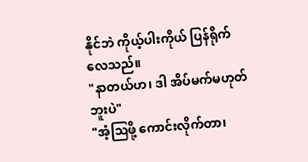နိုင်ဘဲ ကိုယ့်ပါးကိုယ် ပြန်ရိုက်လေသည်။
"နာတယ်ဟ၊ ဒါ အိပ်မက်မဟုတ်ဘူးပဲ"
"အံ့ဩဖို့ ကောင်းလိုက်တာ၊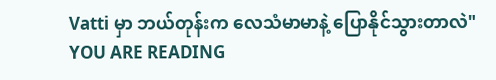Vatti မှာ ဘယ်တုန်းက လေသံမာမာနဲ့ ပြောနိုင်သွားတာလဲ"
YOU ARE READING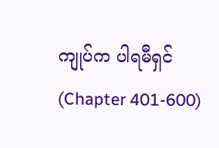ကျုပ်က ပါရမီရှင် (Chapter 401-600)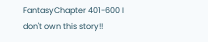FantasyChapter 401-600 I don't own this story!!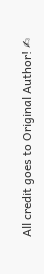All credit goes to Original Author! ✍